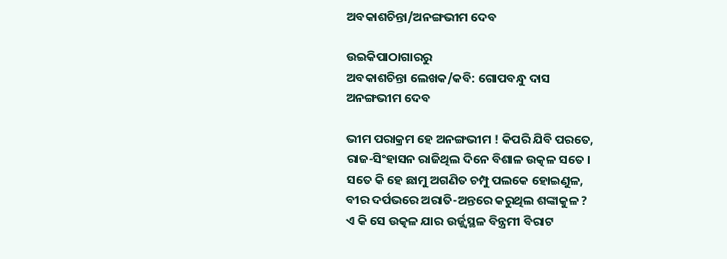ଅବକାଶଚିନ୍ତା/ଅନଙ୍ଗଭୀମ ଦେବ

ଉଇକିପାଠାଗାର‌ରୁ
ଅବକାଶଚିନ୍ତା ଲେଖକ/କବି: ଗୋପବନ୍ଧୁ ଦାସ
ଅନଙ୍ଗଭୀମ ଦେବ

ଭୀମ ପରାକ୍ରମ ହେ ଅନଙ୍ଗଭୀମ ! କିପରି ଯିବି ପରତେ,
ରାଜ-ସିଂହାସନ ରାଜିଥିଲ ଦିନେ ବିଶାଳ ଉତ୍କଳ ସତେ ।
ସତେ କି ହେ ଛାମୁ ଅଗଣିତ ଚମ୍ପୁ ପଲକେ ହୋଇଣୁଳ,
ବୀର ଦର୍ପଭରେ ଅରାତି-ଅନ୍ତରେ କରୁଥିଲ ଶଙ୍କାକୁଳ ?
ଏ କି ସେ ଉତ୍କଳ ଯାର ଉର୍ଜ୍ଜ୍ୱସ୍ଥଳ ବିନ୍ତ୍ରମୀ ବିରାଟ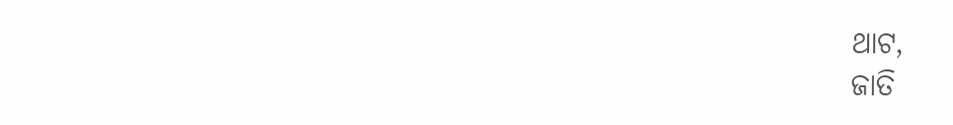ଥାଟ,
ଜାତି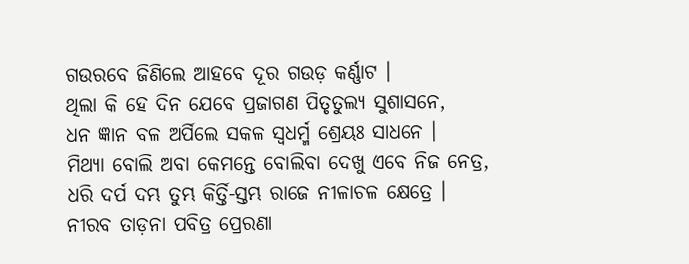ଗଉରବେ ଜିଣିଲେ ଆହବେ ଦୂର ଗଉଡ଼ କର୍ଣ୍ଣାଟ ।
ଥିଲା କି ହେ ଦିନ ଯେବେ ପ୍ରଜାଗଣ ପିତୃତୁଲ୍ୟ ସୁଶାସନେ,
ଧନ ଜ୍ଞାନ ବଳ ଅର୍ପିଲେ ସକଳ ସ୍ୱଧର୍ମ୍ମ ଶ୍ରେୟଃ ସାଧନେ ।
ମିଥ୍ୟା ବୋଲି ଅବା କେମନ୍ତେ ବୋଲିବା ଦେଖୁ ଏବେ ନିଜ ନେତ୍ର,
ଧରି ଦର୍ପ ଦମ୍ଭ ତୁମ୍ଭ କିର୍ତ୍ତି-ସ୍ତମ୍ଭ ରାଜେ ନୀଳାଚଳ କ୍ଷେତ୍ରେ ।
ନୀରବ ତାଡ଼ନା ପବିତ୍ର ପ୍ରେରଣା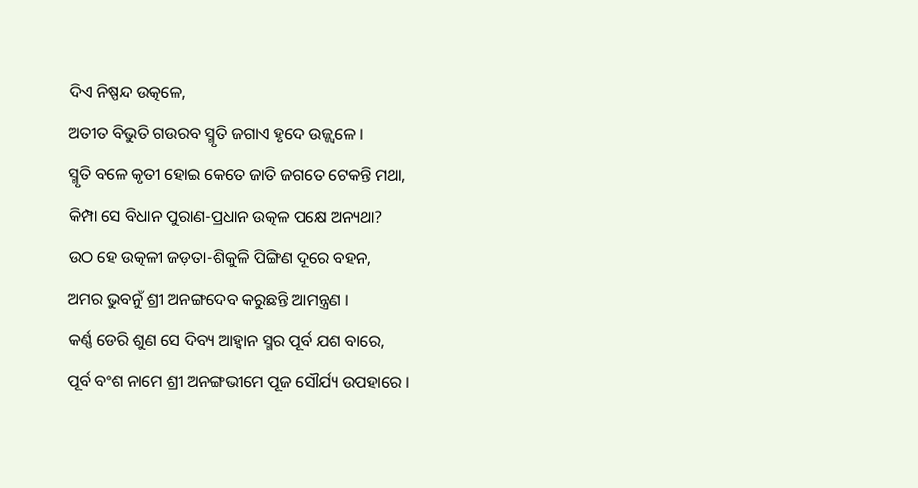ଦିଏ ନିଷ୍ପନ୍ଦ ଉତ୍କଳେ,
ଅତୀତ ବିଭୁତି ଗଉରବ ସ୍ମୃତି ଜଗାଏ ହୃଦେ ଉଜ୍ଜ୍ୱଳେ ।
ସ୍ମୃତି ବଳେ କୃତୀ ହୋଇ କେତେ ଜାତି ଜଗତେ ଟେକନ୍ତି ମଥା,
କିମ୍ପା ସେ ବିଧାନ ପୁରାଣ-ପ୍ରଧାନ ଉତ୍କଳ ପକ୍ଷେ ଅନ୍ୟଥା?
ଉଠ ହେ ଉତ୍କଳୀ ଜଡ଼ତା-ଶିକୁଳି ପିଙ୍ଗିଣ ଦୂରେ ବହନ,
ଅମର ଭୁବନୁଁ ଶ୍ରୀ ଅନଙ୍ଗଦେବ କରୁଛନ୍ତି ଆମନ୍ତ୍ରଣ ।
କର୍ଣ୍ଣ ଡେରି ଶୁଣ ସେ ଦିବ୍ୟ ଆହ୍ୱାନ ସ୍ମର ପୂର୍ବ ଯଶ ବାରେ,
ପୂର୍ବ ବଂଶ ନାମେ ଶ୍ରୀ ଅନଙ୍ଗଭୀମେ ପୂଜ ସୌର୍ଯ୍ୟ ଉପହାରେ ।